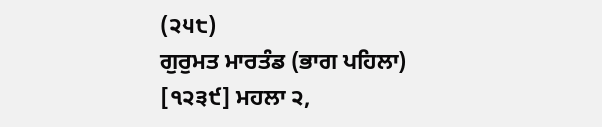(੨੫੮)
ਗੁਰੁਮਤ ਮਾਰਤੰਡ (ਭਾਗ ਪਹਿਲਾ)
[੧੨੩੯] ਮਹਲਾ ੨,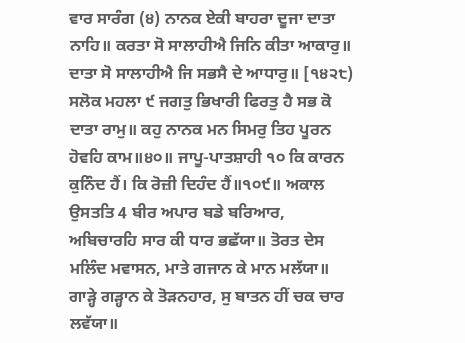ਵਾਰ ਸਾਰੰਗ (੪) ਨਾਨਕ ਏਕੀ ਬਾਹਰਾ ਦੂਜਾ ਦਾਤਾ ਨਾਹਿ॥ ਕਰਤਾ ਸੋ ਸਾਲਾਹੀਐ ਜਿਨਿ ਕੀਤਾ ਆਕਾਰੁ॥ ਦਾਤਾ ਸੋ ਸਾਲਾਹੀਐ ਜਿ ਸਭਸੈ ਦੇ ਆਧਾਰੁ॥ [੧੪੨੮) ਸਲੋਕ ਮਹਲਾ ੯ ਜਗਤੁ ਭਿਖਾਰੀ ਫਿਰਤੁ ਹੈ ਸਭ ਕੋ ਦਾਤਾ ਰਾਮੁ॥ ਕਹੁ ਨਾਨਕ ਮਨ ਸਿਮਰੁ ਤਿਹ ਪੂਰਨ ਹੋਵਹਿ ਕਾਮ॥੪੦॥ ਜਾਪੂ-ਪਾਤਸ਼ਾਹੀ ੧੦ ਕਿ ਕਾਰਨ ਕੁਨਿੰਦ ਹੈਂ। ਕਿ ਰੋਜ਼ੀ ਦਿਹੰਦ ਹੈਂ॥੧੦੯॥ ਅਕਾਲ ਉਸਤਤਿ 4 ਬੀਰ ਅਪਾਰ ਬਡੇ ਬਰਿਆਰ, ਅਬਿਚਾਰਹਿ ਸਾਰ ਕੀ ਧਾਰ ਭਛੱਯਾ॥ ਤੋਰਤ ਦੇਸ ਮਲਿੰਦ ਮਵਾਸਨ, ਮਾਤੇ ਗਜਾਨ ਕੇ ਮਾਨ ਮਲੱਯਾ॥ ਗਾੜ੍ਹੇ ਗੜ੍ਹਾਨ ਕੇ ਤੋੜਨਹਾਰ, ਸੁ ਬਾਤਨ ਹੀਂ ਚਕ ਚਾਰ ਲਵੱਯਾ॥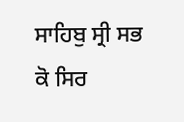ਸਾਹਿਬੁ ਸ੍ਰੀ ਸਭ ਕੋ ਸਿਰ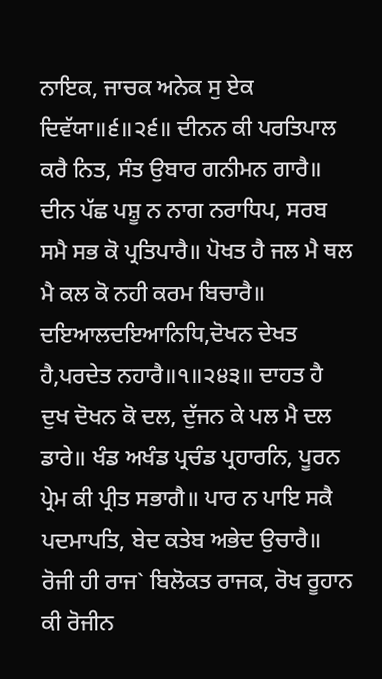ਨਾਇਕ, ਜਾਚਕ ਅਨੇਕ ਸੁ ਏਕ ਦਿਵੱਯਾ॥੬॥੨੬॥ ਦੀਨਨ ਕੀ ਪਰਤਿਪਾਲ ਕਰੈ ਨਿਤ, ਸੰਤ ਉਬਾਰ ਗਨੀਮਨ ਗਾਰੈ॥ ਦੀਨ ਪੱਛ ਪਸ਼ੂ ਨ ਨਾਗ ਨਰਾਧਿਪ, ਸਰਬ ਸਮੈ ਸਭ ਕੋ ਪ੍ਰਤਿਪਾਰੈ॥ ਪੋਖਤ ਹੈ ਜਲ ਮੈ ਥਲ ਮੈ ਕਲ ਕੋ ਨਹੀ ਕਰਮ ਬਿਚਾਰੈ॥ ਦਇਆਲਦਇਆਨਿਧਿ,ਦੋਖਨ ਦੇਖਤ ਹੈ,ਪਰਦੇਤ ਨਹਾਰੈ॥੧॥੨੪੩॥ ਦਾਹਤ ਹੈ ਦੁਖ ਦੋਖਨ ਕੋ ਦਲ, ਦੁੱਜਨ ਕੇ ਪਲ ਮੈ ਦਲ ਡਾਰੇ॥ ਖੰਡ ਅਖੰਡ ਪ੍ਰਚੰਡ ਪ੍ਰਹਾਰਨਿ, ਪੂਰਨ ਪ੍ਰੇਮ ਕੀ ਪ੍ਰੀਤ ਸਭਾਗੈ॥ ਪਾਰ ਨ ਪਾਇ ਸਕੈ ਪਦਮਾਪਤਿ, ਬੇਦ ਕਤੇਬ ਅਭੇਦ ਉਚਾਰੈ॥ ਰੋਜੀ ਹੀ ਰਾਜ` ਬਿਲੋਕਤ ਰਾਜਕ, ਰੋਖ ਰੂਹਾਨ ਕੀ ਰੋਜੀਨ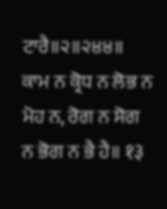ਟਾਰੈ॥੨॥੨੪੪॥ ਕਾਮ ਨ ਕ੍ਰੋਧ ਨ ਲੋਭ ਨ ਮੋਹ ਨ, ਰੋਗ ਨ ਸੋਗ ਨ ਭੋਗ ਨ ਭੈ ਹੈ॥ १३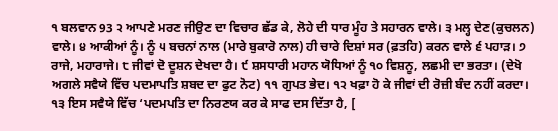੧ ਬਲਵਾਨ 93 ੨ ਆਪਣੇ ਮਰਣ ਜੀਉਣ ਦਾ ਵਿਚਾਰ ਛੱਡ ਕੇ, ਲੋਹੇ ਦੀ ਧਾਰ ਮੂੰਹ ਤੇ ਸਹਾਰਨ ਵਾਲੇ। ੩ ਮਲ੍ਹ ਦੇਣ(ਕੁਚਲਨ) ਵਾਲੇ। ੪ ਆਕੀਆਂ ਨੂੰ। ਨੂੰ ੫ ਬਚਨਾਂ ਨਾਲ (ਮਾਰੇ ਬੁਕਾਰੋ ਨਾਲ) ਹੀ ਚਾਰੇ ਦਿਸ਼ਾਂ ਸਰ (ਫ਼ਤਹਿ) ਕਰਨ ਵਾਲੇ ੬ ਪਹਾੜ। ੭ ਰਾਜੇ, ਮਹਾਰਾਜੇ। ੮ ਜੀਵਾਂ ਦੋ ਦੂਸ਼ਨ ਦੇਖਦਾ ਹੈ। ੯ ਸ਼ਸਧਾਰੀ ਮਹਾਨ ਯੋਧਿਆਂ ਨੂੰ ੧੦ ਵਿਸ਼ਨੂ, ਲਛਮੀ ਦਾ ਭਰਤਾ। (ਦੇਖੋ ਅਗਲੇ ਸਵੈਯੇ ਵਿੱਚ ਪਦਮਾਪਤਿ ਸ਼ਬਦ ਦਾ ਫੁਟ ਨੋਟ) ੧੧ ਗੁਪਤ ਭੇਦ। ੧੨ ਖਫ਼ਾ ਹੋ ਕੇ ਜੀਵਾਂ ਦੀ ਰੋਜ਼ੀ ਬੰਦ ਨਹੀਂ ਕਰਦਾ। ੧੩ ਇਸ ਸਵੈਯੇ ਵਿੱਚ ‘ਪਦਮਪਤਿ ਦਾ ਨਿਰਣਯ ਕਰ ਕੇ ਸਾਫ ਦਸ ਦਿੱਤਾ ਹੈ, [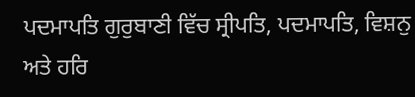ਪਦਮਾਪਤਿ ਗੁਰੁਬਾਣੀ ਵਿੱਚ ਸ੍ਰੀਪਤਿ, ਪਦਮਾਪਤਿ, ਵਿਸ਼ਨੁ ਅਤੇ ਹਰਿ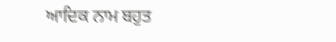ਆਦਿਕ ਨਾਮ ਬਹੁਤ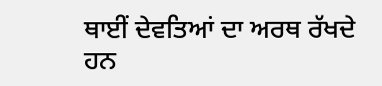ਥਾਈਂ ਦੇਵਤਿਆਂ ਦਾ ਅਰਥ ਰੱਖਦੇ ਹਨ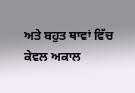ਅਤੇ ਬਹੁਤ ਥਾਵਾਂ ਵਿੱਚ ਕੇਵਲ ਅਕਾਲ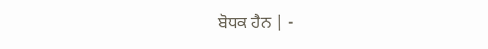ਬੋਧਕ ਹੈਨ | -